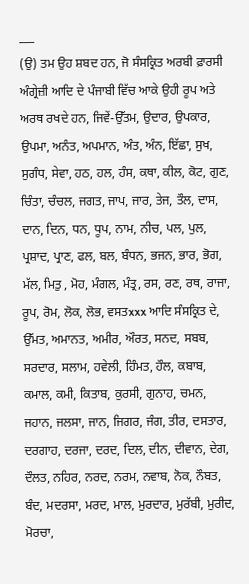___
(ਉ) ਤਮ ਉਹ ਸ਼ਬਦ ਹਨ, ਜੋ ਸੰਸਕ੍ਰਿਤ ਅਰਬੀ ਫ਼ਾਰਸੀ ਅੰਗ੍ਰੇਜ਼ੀ ਆਦਿ ਦੇ ਪੰਜਾਬੀ ਵਿੱਚ ਆਕੇ ਉਹੀ ਰੂਪ ਅਤੇ ਅਰਥ ਰਖਦੇ ਹਨ, ਜਿਵੇਂ-ਉੱਤਮ, ਉਦਾਰ, ਉਪਕਾਰ, ਉਪਮਾ, ਅਨੰਤ, ਅਪਮਾਨ, ਅੰਤ, ਅੰਨ, ਇੱਛਾ, ਸੁਖ, ਸੁਗੰਧ, ਸੇਵਾ, ਹਠ, ਹਲ, ਹੰਸ, ਕਥਾ, ਕੀਲ, ਕੋਟ, ਗੁਣ, ਚਿੰਤਾ, ਚੰਚਲ, ਜਗਤ, ਜਾਪ, ਜਾਰ, ਤੇਜ, ਤੌਲ, ਦਾਸ, ਦਾਨ, ਦਿਨ, ਧਨ, ਧੂਪ, ਨਾਮ, ਨੀਚ, ਪਲ, ਪੁਲ, ਪ੍ਰਸ਼ਾਦ, ਪ੍ਰਾਣ, ਫਲ, ਬਲ, ਬੰਧਨ, ਭਜਨ, ਭਾਰ, ਭੋਗ, ਮੱਲ, ਮਿਤੁ , ਮੋਹ, ਮੰਗਲ, ਮੰਤ੍ਰ, ਰਸ, ਰਣ, ਰਥ, ਰਾਜਾ, ਰੂਪ, ਰੋਮ, ਲੋਕ, ਲੋਭ, ਵਸਤxxx ਆਦਿ ਸੰਸਕ੍ਰਿਤ ਦੇ, ਉੱਮਤ, ਅਮਾਨਤ, ਅਮੀਰ, ਔਰਤ, ਸਨਦ, ਸਬਬ, ਸਰਦਾਰ, ਸਲਾਮ, ਹਵੇਲੀ, ਹਿੰਮਤ, ਹੌਲ, ਕਬਾਬ, ਕਮਾਲ, ਕਮੀ, ਕਿਤਾਬ, ਕੁਰਸੀ, ਗੁਨਾਹ, ਚਮਨ, ਜਹਾਨ, ਜਲਸਾ, ਜਾਨ, ਜਿਗਰ, ਜੰਗ, ਤੀਰ, ਦਸਤਾਰ, ਦਰਗਾਹ, ਦਰਜਾ, ਦਰਦ, ਦਿਲ, ਦੀਨ, ਦੀਵਾਨ, ਦੇਗ, ਦੌਲਤ, ਨਹਿਰ, ਨਰਦ, ਨਰਮ, ਨਵਾਬ, ਨੋਕ, ਨੌਬਤ, ਬੰਦ, ਮਦਰਸਾ, ਮਰਦ, ਮਾਲ, ਮੁਰਦਾਰ, ਮੁਰੱਬੀ, ਮੁਰੀਦ, ਮੋਰਚਾ,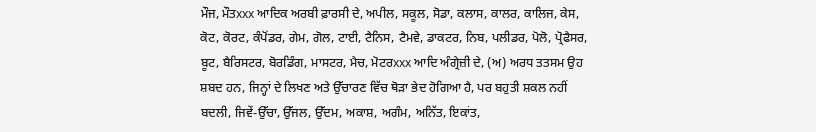ਮੌਜ, ਮੌਤxxx ਆਦਿਕ ਅਰਬੀ ਫ਼ਾਰਸੀ ਦੇ, ਅਪੀਲ, ਸਕੂਲ, ਸੋਡਾ, ਕਲਾਸ, ਕਾਲਰ, ਕਾਲਿਜ, ਕੇਸ, ਕੋਟ, ਕੋਰਟ, ਕੰਪੋਂਡਰ, ਗੇਮ, ਗੋਲ, ਟਾਈ, ਟੈਨਿਸ, ਟੈਮਵੇ, ਡਾਕਟਰ, ਨਿਬ, ਪਲੀਡਰ, ਪੋਲੋ, ਪ੍ਰੋਫੈਸਰ, ਬੂਟ, ਬੈਰਿਸਟਰ, ਬੋਰਡਿੰਗ, ਮਾਸਟਰ, ਮੈਚ, ਮੋਟਰxxx ਆਦਿ ਅੰਗ੍ਰੇਜ਼ੀ ਦੇ, (ਅ) ਅਰਧ ਤਤਸਮ ਉਹ ਸ਼ਬਦ ਹਨ, ਜਿਨ੍ਹਾਂ ਦੇ ਲਿਖਣ ਅਤੇ ਉੱਚਾਰਣ ਵਿੱਚ ਥੋੜਾ ਭੇਦ ਹੋਗਿਆ ਹੈ, ਪਰ ਬਹੁਤੀ ਸ਼ਕਲ ਨਹੀਂ ਬਦਲੀ, ਜਿਵੇਂ-ਉੱਚਾ, ਉੱਜਲ, ਉੱਦਮ, ਅਕਾਸ਼, ਅਗੰਮ, ਅਨਿੱਤ, ਇਕਾਂਤ,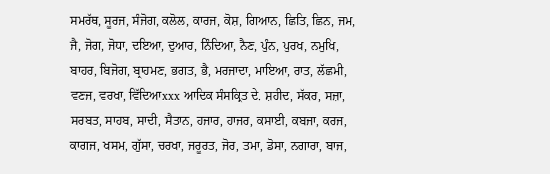ਸਮਰੱਥ, ਸੂਰਜ, ਸੰਜੋਗ, ਕਲੋਲ, ਕਾਰਜ, ਕੋਸ਼, ਗਿਆਨ, ਛਿਤਿ, ਛਿਨ, ਜਮ, ਜੈ, ਜੋਗ, ਜੋਧਾ, ਦਇਆ, ਦੁਆਰ, ਨਿੰਦਿਆ, ਨੈਣ, ਪੁੰਨ, ਪੁਰਖ, ਨਮੁਖਿ, ਬਾਹਰ, ਬਿਜੋਗ, ਬ੍ਰਾਹਮਣ, ਭਗਤ, ਭੈ, ਮਰਜਾਦਾ, ਮਾਇਆ, ਰਾਤ, ਲੱਛਮੀ, ਵਣਜ, ਵਰਖਾ, ਵਿੱਦਿਆxxx ਆਦਿਕ ਸੰਸਕ੍ਰਿਤ ਦੇ. ਸ਼ਹੀਦ, ਸੱਕਰ, ਸਜ਼ਾ, ਸਰਬਤ, ਸਾਹਬ, ਸਾਦੀ, ਸੈਤਾਨ, ਹਜਾਰ, ਹਾਜਰ, ਕਸਾਈ, ਕਬਜਾ, ਕਰਜ, ਕਾਗਜ, ਖਸਮ, ਗੁੱਸਾ, ਚਰਖਾ, ਜਰੂਰਤ, ਜੋਰ, ਤਮਾ, ਡੋਸਾ, ਨਗਾਰਾ, ਬਾਜ,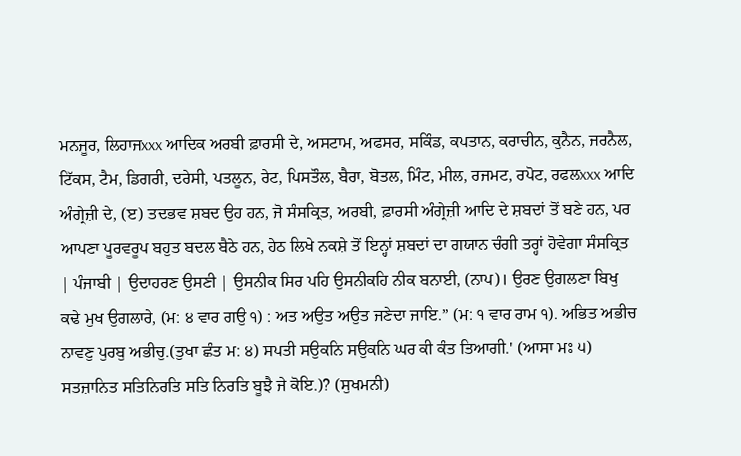ਮਨਜੂਰ, ਲਿਹਾਜxxx ਆਦਿਕ ਅਰਬੀ ਫ਼ਾਰਸੀ ਦੇ, ਅਸਟਾਮ, ਅਫਸਰ, ਸਕਿੰਡ, ਕਪਤਾਨ, ਕਰਾਚੀਨ, ਕੁਨੈਨ, ਜਰਨੈਲ, ਟਿੱਕਸ, ਟੈਮ, ਡਿਗਰੀ, ਦਰੇਸੀ, ਪਤਲੂਨ, ਰੇਟ, ਪਿਸਤੌਲ, ਬੈਰਾ, ਬੋਤਲ, ਮਿੰਟ, ਮੀਲ, ਰਜਮਟ, ਰਪੋਟ, ਰਫਲxxx ਆਦਿ ਅੰਗ੍ਰੇਜ਼ੀ ਦੇ, (ੲ) ਤਦਭਵ ਸ਼ਬਦ ਉਹ ਹਨ, ਜੋ ਸੰਸਕ੍ਰਿਤ, ਅਰਬੀ, ਫ਼ਾਰਸੀ ਅੰਗ੍ਰੇਜ਼ੀ ਆਦਿ ਦੇ ਸ਼ਬਦਾਂ ਤੋਂ ਬਣੇ ਹਨ, ਪਰ ਆਪਣਾ ਪੂਰਵਰੂਪ ਬਹੁਤ ਬਦਲ ਬੈਠੇ ਹਨ, ਹੇਠ ਲਿਖੇ ਨਕਸ਼ੇ ਤੋਂ ਇਨ੍ਹਾਂ ਸ਼ਬਦਾਂ ਦਾ ਗਯਾਨ ਚੰਗੀ ਤਰ੍ਹਾਂ ਹੋਵੇਗਾ ਸੰਸਕ੍ਰਿਤ | ਪੰਜਾਬੀ | ਉਦਾਹਰਣ ਉਸਣੀ | ਉਸਨੀਕ ਸਿਰ ਪਹਿ ਉਸਨੀਕਹਿ ਨੀਕ ਬਨਾਈ, (ਨਾਪ)। ਉਰਣ ਉਗਲਣਾ ਬਿਖੁ ਕਢੇ ਮੁਖ ਉਗਲਾਰੇ, (ਮ: ੪ ਵਾਰ ਗਉ ੧) : ਅਤ ਅਉਤ ਅਉਤ ਜਣੇਦਾ ਜਾਇ.” (ਮ: ੧ ਵਾਰ ਰਾਮ ੧). ਅਭਿਤ ਅਭੀਚ ਨਾਵਣੁ ਪੁਰਬੁ ਅਭੀਚੁ.(ਤੁਖਾ ਛੰਤ ਮ: ੪) ਸਪਤੀ ਸਉਕਨਿ ਸਉਕਨਿ ਘਰ ਕੀ ਕੰਤ ਤਿਆਗੀ.' (ਆਸਾ ਮਃ ੫) ਸਤਜ਼ਾਨਿਤ ਸਤਿਨਿਰਤਿ ਸਤਿ ਨਿਰਤਿ ਬੂਝੈ ਜੇ ਕੋਇ.)? (ਸੁਖਮਨੀ)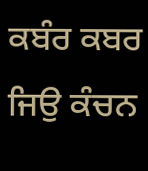ਕਬੰਰ ਕਬਰ ਜਿਉ ਕੰਚਨ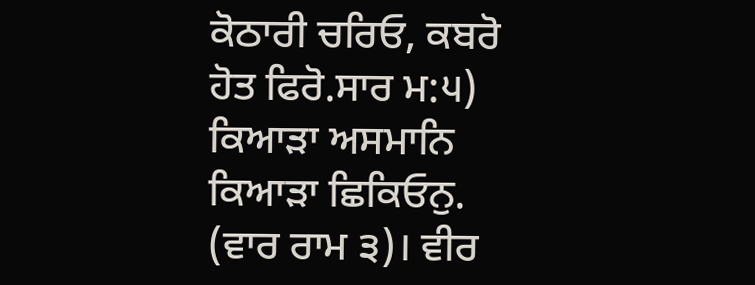ਕੋਠਾਰੀ ਚਰਿਓ, ਕਬਰੋ ਹੋਤ ਫਿਰੋ.ਸਾਰ ਮ:੫) ਕਿਆੜਾ ਅਸਮਾਨਿ ਕਿਆੜਾ ਛਿਕਿਓਨੁ. (ਵਾਰ ਰਾਮ ੩)। ਵੀਰ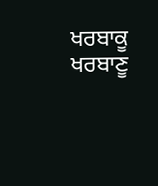ਖਰਬਾਕੂ ਖਰਬਾਣੂ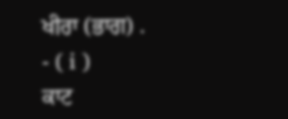ਖੀਰਾ (ਭਾਗ) .
- ( i )
ਕਾਟ